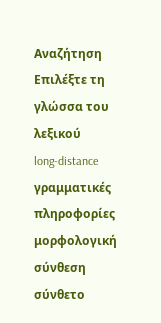Αναζήτηση
Επιλέξτε τη γλώσσα του λεξικού
long-distance
γραμματικές πληροφορίες
μορφολογική σύνθεση
σύνθετο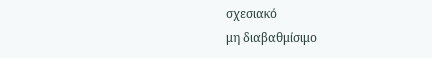σχεσιακό
μη διαβαθμίσιμο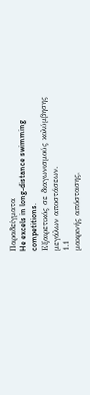Παραδείγματα
He excels in long-distance swimming competitions.
Εξαιρετικός σε διαγωνισμούς κολύμβησης μεγάλων αποστάσεων.
1.1
μακρινής απόστασης,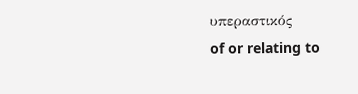υπεραστικός
of or relating to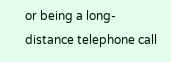or being a long-distance telephone call